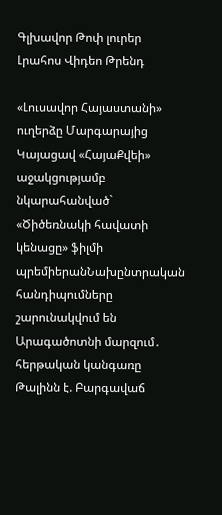Գլխավոր Թոփ լուրեր Լրահոս Վիդեո Թրենդ

«Լուսավոր Հայաստանի» ուղերձը Մարգարայից Կայացավ «ՀայաՔվեի» աջակցությամբ նկարահանված` «Ծիծեռնակի հավատի կենացը» ֆիլմի պրեմիերանՆախընտրական հանդիպումները շարունակվում են Արագածոտնի մարզում․ հերթական կանգառը Թալինն է. Բարգավաճ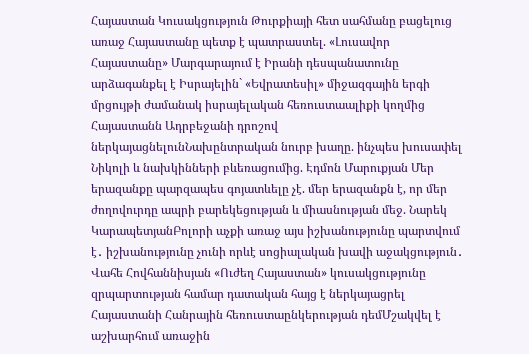Հայաստան Կուսակցություն Թուրքիայի հետ սահմանը բացելուց առաջ Հայաստանը պետք է պատրաստել. «Լուսավոր Հայաստանը» Մարգարայում է Իրանի դեսպանատունը արձագանքել է Իսրայելին` «Եվրատեսիլ» միջազգային երգի մրցույթի ժամանակ իսրայելական հեռուստաալիքի կողմից Հայաստանն Ադրբեջանի դրոշով ներկայացնելունՆախընտրական նուրբ խաղը. ինչպես խուսափել Նիկոլի և նախկինների բևեռացումից. Էդմոն Մարուքյան Մեր երազանքը պարզապես գոյատևելը չէ. մեր երազանքն է, որ մեր ժողովուրդը ապրի բարեկեցության և միասնության մեջ. Նարեկ ԿարապետյանԲոլորի աչքի առաջ այս իշխանությունը պարտվում է․ իշխանությունը չունի որևէ սոցիալական խավի աջակցություն․ Վահե Հովհաննիսյան «Ուժեղ Հայաստան» կուսակցությունը զրպարտության համար դատական հայց է ներկայացրել Հայաստանի Հանրային հեռուստաընկերության դեմՄշակվել է աշխարհում առաջին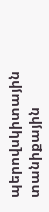պերովսկիտային տանիքային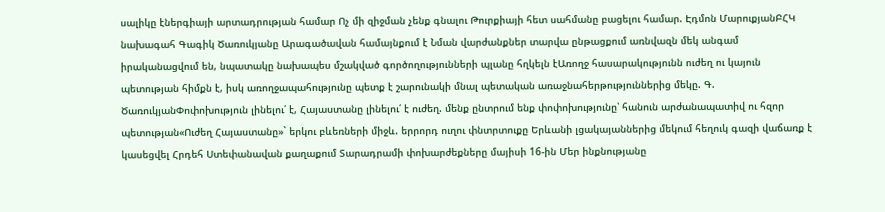սալիկը էներգիայի արտադրության համար Ոչ մի զիջման չենք գնալու Թուրքիայի հետ սահմանը բացելու համար. Էդմոն ՄարուքյանԲՀԿ նախագահ Գագիկ Ծառուկյանը Արագածավան համայնքում է Նման վարժանքներ տարվա ընթացքում առնվազն մեկ անգամ իրականացվում են, նպատակը նախապես մշակված գործողությունների պլանը հղկելն էԱռողջ հասարակությունն ուժեղ ու կայուն պետության հիմքն է, իսկ առողջապահությունը պետք է շարունակի մնալ պետական առաջնահերթություններից մեկը. Գ. ԾառուկյանՓոփոխություն լինելու՛ է, Հայաստանը լինելու՛ է ուժեղ. մենք ընտրում ենք փոփոխությունը՝ հանուն արժանապատիվ ու հզոր պետության«Ուժեղ Հայաստանը»` երկու բևեռների միջև. երրորդ ուղու փնտրտուքը Երևանի լցակայաններից մեկում հեղուկ գազի վաճառք է կասեցվել Հրդեհ Ստեփանավան քաղաքում Տարադրամի փոխարժեքները մայիսի 16-ին Մեր ինքնությանը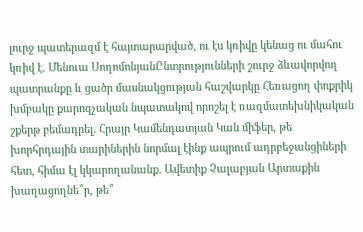լուրջ պատերազմ է հայտարարված, ու էս կռիվը կենաց ու մահու կռիվ է. Մենուա ՍողոմոնյանԸնտրությունների շուրջ ձևավորվող պատրանքը և ցածր մասնակցության հաշվարկը Հեռացող փոքրիկ խմբակը քարոզչական նպատակով որոշել է ռազմատեխնիկական շքերթ բեմադրել. Հրայր Կամենդատյան Կան միֆեր, թե խորհրդային տարիներին նորմալ էինք ապրում ադրբեջանցիների հետ, հիմա էլ կկարողանանք. Ավետիք Չալաբյան Արտաքին խաղացողնե՞ր, թե՞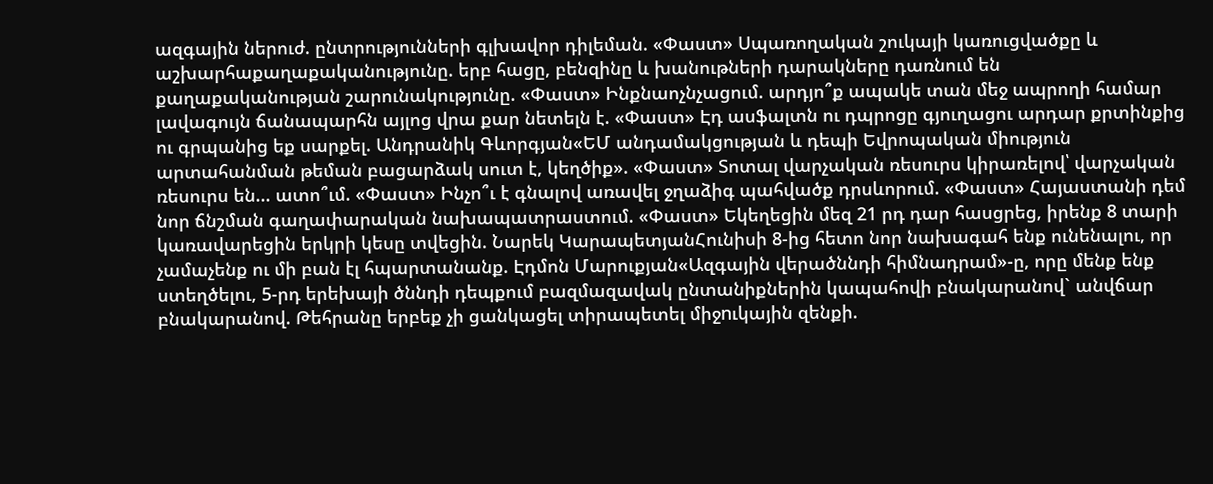ազգային ներուժ. ընտրությունների գլխավոր դիլեման. «Փաստ» Սպառողական շուկայի կառուցվածքը և աշխարհաքաղաքականությունը. երբ հացը, բենզինը և խանութների դարակները դառնում են քաղաքականության շարունակությունը. «Փաստ» Ինքնաոչնչացում. արդյո՞ք ապակե տան մեջ ապրողի համար լավագույն ճանապարհն այլոց վրա քար նետելն է. «Փաստ» Էդ ասֆալտն ու դպրոցը գյուղացու արդար քրտինքից ու գրպանից եք սարքել. Անդրանիկ Գևորգյան«ԵՄ անդամակցության և դեպի Եվրոպական միություն արտահանման թեման բացարձակ սուտ է, կեղծիք». «Փաստ» Տոտալ վարչական ռեսուրս կիրառելով՝ վարչական ռեսուրս են... ատո՞ւմ. «Փաստ» Ինչո՞ւ է գնալով առավել ջղաձիգ պահվածք դրսևորում. «Փաստ» Հայաստանի դեմ նոր ճնշման գաղափարական նախապատրաստում. «Փաստ» Եկեղեցին մեզ 21 րդ դար հասցրեց, իրենք 8 տարի կառավարեցին երկրի կեսը տվեցին. Նարեկ ԿարապետյանՀունիսի 8-ից հետո նոր նախագահ ենք ունենալու, որ չամաչենք ու մի բան էլ հպարտանանք. Էդմոն Մարուքյան«Ազգային վերածննդի հիմնադրամ»-ը, որը մենք ենք ստեղծելու, 5-րդ երեխայի ծննդի դեպքում բազմազավակ ընտանիքներին կապահովի բնակարանով` անվճար բնակարանով. Թեհրանը երբեք չի ցանկացել տիրապետել միջnւկային զենքի.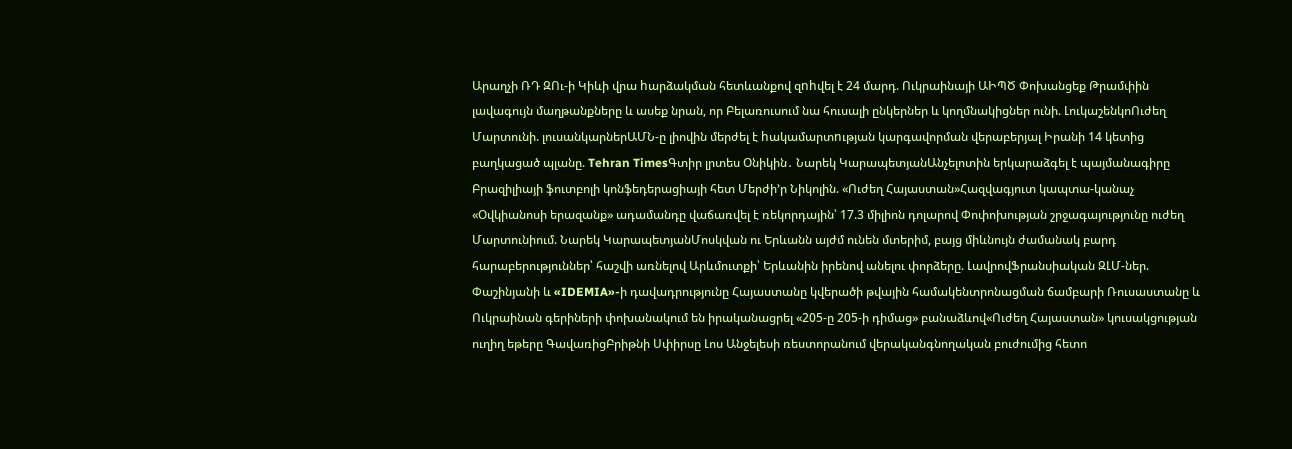Արաղչի ՌԴ ԶՈւ-ի Կիևի վրա hարձակման հետևանքով զnhվել է 24 մարդ. Ուկրաինայի ԱԻՊԾ Փոխանցեք Թրամփին լավագույն մաղթանքները և ասեք նրան, որ Բելառուսում նա հուսալի ընկերներ և կողմնակիցներ ունի. ԼուկաշենկոՈւժեղ Մարտունի. լուսանկարներԱՄՆ-ը լիովին մերժել է hակամարտnւթյան կարգավորման վերաբերյալ Իրանի 14 կետից բաղկացած պլանը. Tehran TimesԳտիր լրտես Օնիկին․ Նարեկ ԿարապետյանԱնչելոտին երկարաձգել է պայմանագիրը Բրազիլիայի ֆուտբոլի կոնֆեդերացիայի հետ Մերժի’ր Նիկոլին. «Ուժեղ Հայաստան»Հազվագյուտ կապտա-կանաչ «Օվկիանոսի երազանք» ադամանդը վաճառվել է ռեկորդային՝ 17.3 միլիոն դոլարով Փոփոխության շրջագայությունը ուժեղ Մարտունիում. Նարեկ ԿարապետյանՄոսկվան ու Երևանն այժմ ունեն մտերիմ, բայց միևնույն ժամանակ բարդ հարաբերություններ՝ հաշվի առնելով Արևմուտքի՝ Երևանին իրենով անելու փորձերը. ԼավրովՖրանսիական ԶԼՄ-ներ. Փաշինյանի և «IDEMIA»-ի դավադրությունը Հայաստանը կվերածի թվային համակենտրոնացման ճամբարի Ռուսաստանը և Ուկրաինան գերիների փոխանակում են իրականացրել «205-ը 205-ի դիմաց» բանաձևով«Ուժեղ Հայաստան» կուսակցության ուղիղ եթերը ԳավառիցԲրիթնի Սփիրսը Լոս Անջելեսի ռեստորանում վերականգնողական բուժումից հետո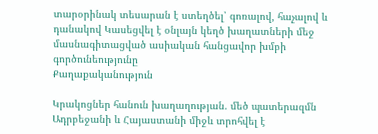տարօրինակ տեսարան է ստեղծել՝ գոռալով, հաչալով և դանակով Կասեցվել է օնլայն կեղծ խաղատների մեջ մասնագիտացված ասիական հանցավոր խմբի գործունեությունը
Քաղաքականություն

Կրակոցներ հանուն խաղաղության. մեծ պատերազմն Ադրբեջանի և Հայաստանի միջև տրոհվել է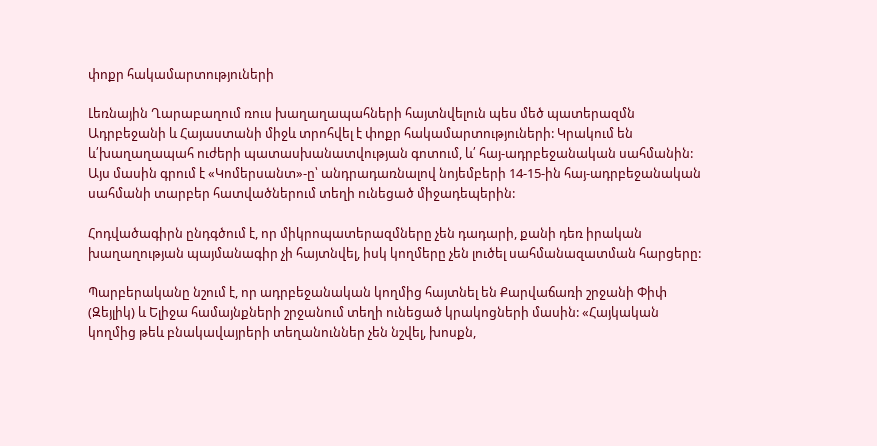փոքր հակամարտություների

Լեռնային Ղարաբաղում ռուս խաղաղապահների հայտնվելուն պես մեծ պատերազմն Ադրբեջանի և Հայաստանի միջև տրոհվել է փոքր հակամարտություների: Կրակում են և՛խաղաղապահ ուժերի պատասխանատվության գոտում, և՛ հայ-ադրբեջանական սահմանին: Այս մասին գրում է «Կոմերսանտ»-ը՝ անդրադառնալով նոյեմբերի 14-15-ին հայ-ադրբեջանական սահմանի տարբեր հատվածներում տեղի ունեցած միջադեպերին:

Հոդվածագիրն ընդգծում է, որ միկրոպատերազմները չեն դադարի, քանի դեռ իրական խաղաղության պայմանագիր չի հայտնվել, իսկ կողմերը չեն լուծել սահմանազատման հարցերը:

Պարբերականը նշում է, որ ադրբեջանական կողմից հայտնել են Քարվաճառի շրջանի Փիփ (Զեյլիկ) և Ելիջա համայնքների շրջանում տեղի ունեցած կրակոցների մասին: «Հայկական կողմից թեև բնակավայրերի տեղանուններ չեն նշվել, խոսքն,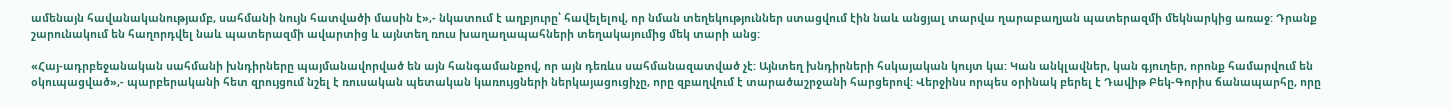ամենայն հավանականությամբ, սահմանի նույն հատվածի մասին է»,- նկատում է աղբյուրը՝ հավելելով, որ նման տեղեկություններ ստացվում էին նաև անցյալ տարվա ղարաբաղյան պատերազմի մեկնարկից առաջ: Դրանք շարունակում են հաղորդվել նաև պատերազմի ավարտից և այնտեղ ռուս խաղաղապահների տեղակայումից մեկ տարի անց:

«Հայ-ադրբեջանական սահմանի խնդիրները պայմանավորված են այն հանգամանքով, որ այն դեռևս սահմանազատված չէ: Այնտեղ խնդիրների հսկայական կույտ կա: Կան անկլավներ, կան գյուղեր, որոնք համարվում են օկուպացված»,- պարբերականի հետ զրույցում նշել է ռուսական պետական կառույցների ներկայացուցիչը, որը զբաղվում է տարածաշրջանի հարցերով: Վերջինս որպես օրինակ բերել է Դավիթ Բեկ-Գորիս ճանապարհը, որը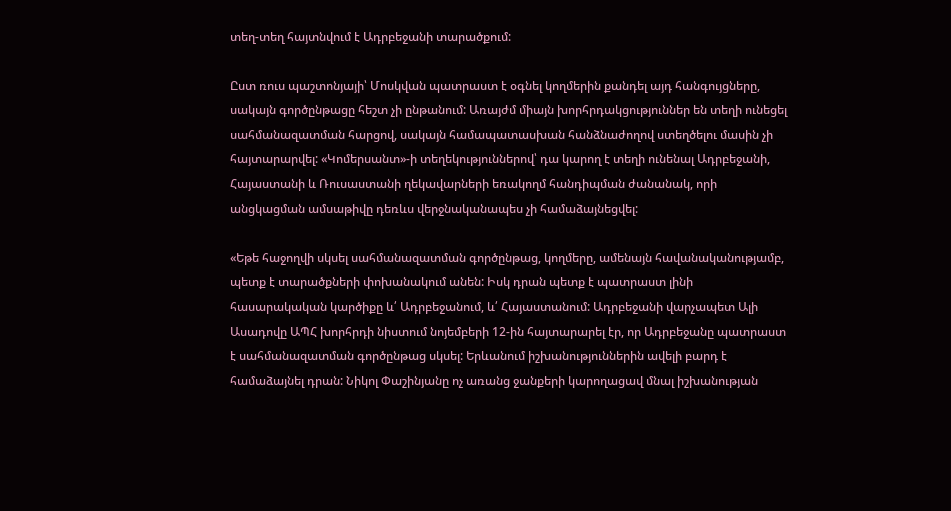տեղ-տեղ հայտնվում է Ադրբեջանի տարածքում:

Ըստ ռուս պաշտոնյայի՝ Մոսկվան պատրաստ է օգնել կողմերին քանդել այդ հանգույցները, սակայն գործընթացը հեշտ չի ընթանում: Առայժմ միայն խորհրդակցություններ են տեղի ունեցել սահմանազատման հարցով, սակայն համապատասխան հանձնաժողով ստեղծելու մասին չի հայտարարվել: «Կոմերսանտ»-ի տեղեկություններով՝ դա կարող է տեղի ունենալ Ադրբեջանի, Հայաստանի և Ռուսաստանի ղեկավարների եռակողմ հանդիպման ժանանակ, որի անցկացման ամսաթիվը դեռևս վերջնականապես չի համաձայնեցվել:

«Եթե հաջողվի սկսել սահմանազատման գործընթաց, կողմերը, ամենայն հավանականությամբ, պետք է տարածքների փոխանակում անեն: Իսկ դրան պետք է պատրաստ լինի հասարակական կարծիքը և՛ Ադրբեջանում, և՛ Հայաստանում: Ադրբեջանի վարչապետ Ալի Ասադովը ԱՊՀ խորհրդի նիստում նոյեմբերի 12-ին հայտարարել էր, որ Ադրբեջանը պատրաստ է սահմանազատման գործընթաց սկսել: Երևանում իշխանություններին ավելի բարդ է համաձայնել դրան: Նիկոլ Փաշինյանը ոչ առանց ջանքերի կարողացավ մնալ իշխանության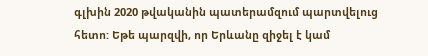գլխին 2020 թվականին պատերամզում պարտվելուց հետո: Եթե պարզվի, որ Երևանը զիջել է կամ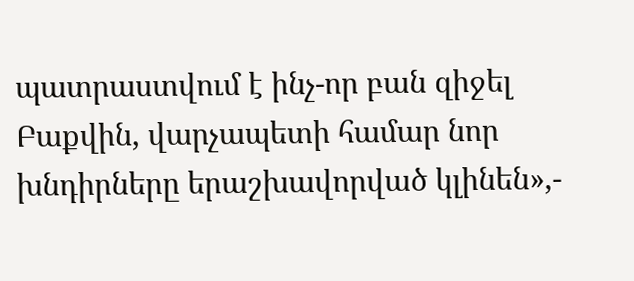պատրաստվում է ինչ-որ բան զիջել Բաքվին, վարչապետի համար նոր խնդիրները երաշխավորված կլինեն»,-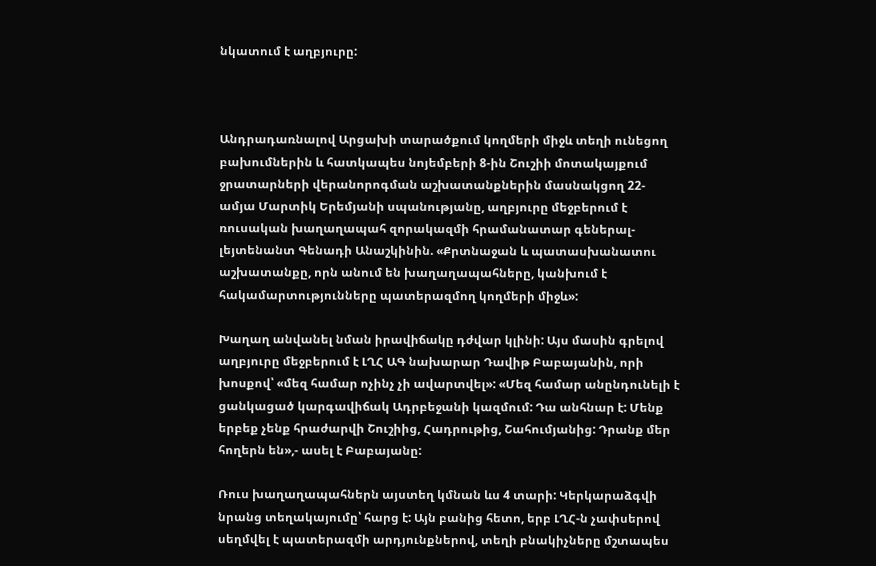նկատում է աղբյուրը:



Անդրադառնալով Արցախի տարածքում կողմերի միջև տեղի ունեցող բախումներին և հատկապես նոյեմբերի 8-ին Շուշիի մոտակայքում ջրատարների վերանորոգման աշխատանքներին մասնակցող 22-ամյա Մարտիկ Երեմյանի սպանությանը, աղբյուրը մեջբերում է ռուսական խաղաղապահ զորակազմի հրամանատար գեներալ-լեյտենանտ Գենադի Անաշկինին. «Քրտնաջան և պատասխանատու աշխատանքը, որն անում են խաղաղապահները, կանխում է հակամարտությունները պատերազմող կողմերի միջև»:

Խաղաղ անվանել նման իրավիճակը դժվար կլինի: Այս մասին գրելով աղբյուրը մեջբերում է ԼՂՀ ԱԳ նախարար Դավիթ Բաբայանին, որի խոսքով՝ «մեզ համար ոչինչ չի ավարտվել»: «Մեզ համար անընդունելի է ցանկացած կարգավիճակ Ադրբեջանի կազմում: Դա անհնար է: Մենք երբեք չենք հրաժարվի Շուշիից, Հադրութից, Շահումյանից: Դրանք մեր հողերն են»,- ասել է Բաբայանը:

Ռուս խաղաղապահներն այստեղ կմնան ևս 4 տարի: Կերկարաձգվի նրանց տեղակայումը՝ հարց է: Այն բանից հետո, երբ ԼՂՀ-ն չափսերով սեղմվել է պատերազմի արդյունքներով, տեղի բնակիչները մշտապես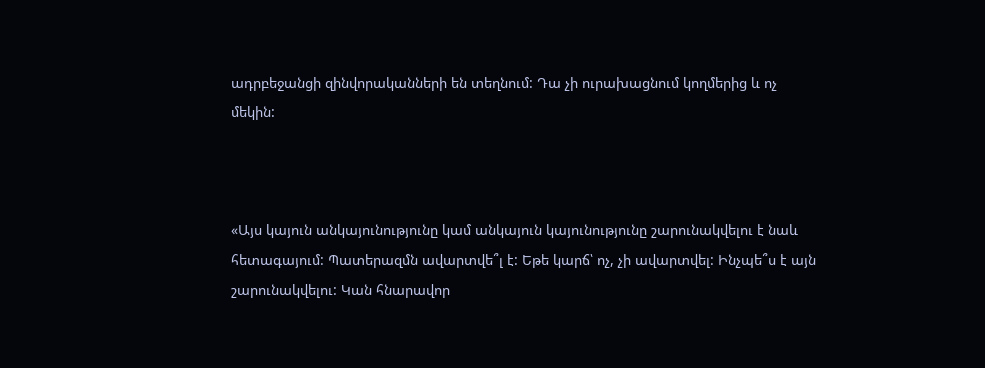ադրբեջանցի զինվորականների են տեղնում: Դա չի ուրախացնում կողմերից և ոչ մեկին:



«Այս կայուն անկայունությունը կամ անկայուն կայունությունը շարունակվելու է նաև հետագայում: Պատերազմն ավարտվե՞լ է: Եթե կարճ՝ ոչ, չի ավարտվել: Ինչպե՞ս է այն շարունակվելու: Կան հնարավոր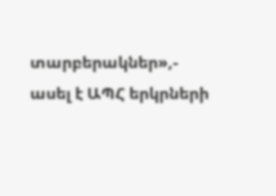տարբերակներ»,- ասել է ԱՊՀ երկրների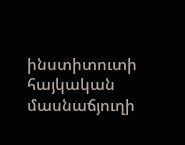ինստիտուտի հայկական մասնաճյուղի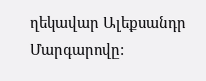ղեկավար Ալեքսանդր Մարգարովը: